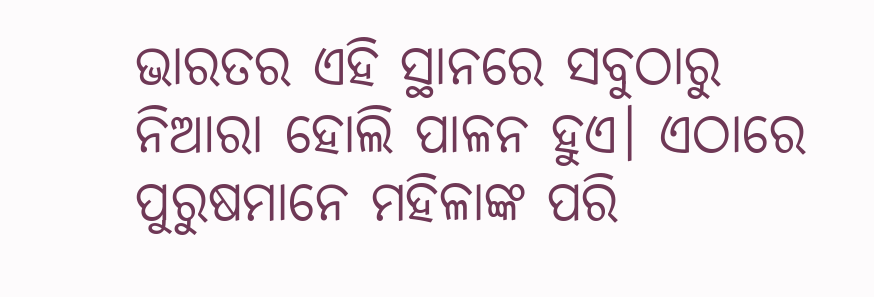ଭାରତର ଏହି ସ୍ଥାନରେ ସବୁଠାରୁ ନିଆରା ହୋଲି ପାଳନ ହୁଏ। ଏଠାରେ ପୁରୁଷମାନେ ମହିଳାଙ୍କ ପରି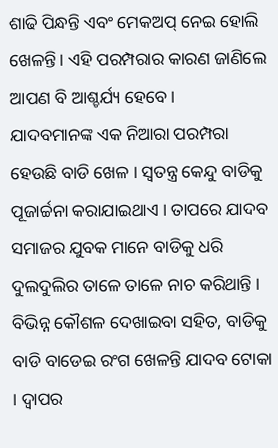ଶାଢି ପିନ୍ଧନ୍ତି ଏବଂ ମେକଅପ୍ ନେଇ ହୋଲି ଖେଳନ୍ତି। ଏହି ପରମ୍ପରାର କାରଣ ଜାଣିଲେ ଆପଣ ବି ଆଶ୍ଚର୍ଯ୍ୟ ହେବେ।
ଯାଦବମାନଙ୍କ ଏକ ନିଆରା ପରମ୍ପରା ହେଉଛି ବାଡି ଖେଳ । ସ୍ବତନ୍ତ୍ର କେନ୍ଦୁ ବାଡିକୁ ପୂଜାର୍ଚ୍ଚନା କରାଯାଇଥାଏ । ତାପରେ ଯାଦବ ସମାଜର ଯୁବକ ମାନେ ବାଡିକୁ ଧରି ଦୁଲଦୁଲିର ତାଳେ ତାଳେ ନାଚ କରିଥାନ୍ତି । ବିଭିନ୍ନ କୌଶଳ ଦେଖାଇବା ସହିତ, ବାଡିକୁ ବାଡି ବାଡେଇ ରଂଗ ଖେଳନ୍ତି ଯାଦବ ଟୋକା । ଦ୍ବାପର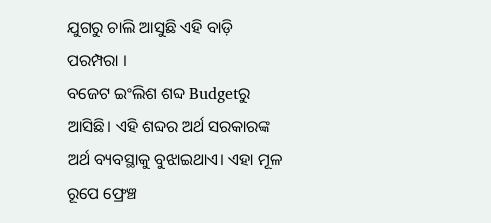ଯୁଗରୁ ଚାଲି ଆସୁଛି ଏହି ବାଡ଼ି ପରମ୍ପରା ।
ବଜେଟ ଇଂଲିଶ ଶବ୍ଦ Budgetରୁ ଆସିଛି। ଏହି ଶବ୍ଦର ଅର୍ଥ ସରକାରଙ୍କ ଅର୍ଥ ବ୍ୟବସ୍ଥାକୁ ବୁଝାଇଥାଏ। ଏହା ମୂଳ ରୂପେ ଫ୍ରେଞ୍ଚ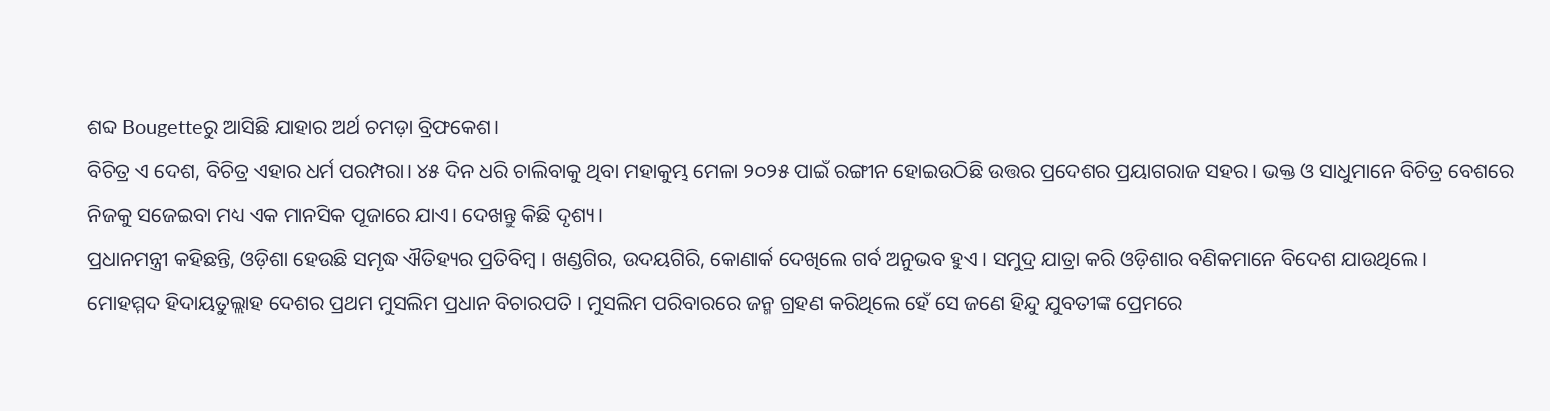ଶବ୍ଦ Bougetteରୁ ଆସିଛି ଯାହାର ଅର୍ଥ ଚମଡ଼ା ବ୍ରିଫକେଶ।
ବିଚିତ୍ର ଏ ଦେଶ, ବିଚିତ୍ର ଏହାର ଧର୍ମ ପରମ୍ପରା। ୪୫ ଦିନ ଧରି ଚାଲିବାକୁ ଥିବା ମହାକୁମ୍ଭ ମେଳା ୨୦୨୫ ପାଇଁ ରଙ୍ଗୀନ ହୋଇଉଠିଛି ଉତ୍ତର ପ୍ରଦେଶର ପ୍ରୟାଗରାଜ ସହର। ଭକ୍ତ ଓ ସାଧୁମାନେ ବିଚିତ୍ର ବେଶରେ ନିଜକୁ ସଜେଇବା ମଧ୍ୟ ଏକ ମାନସିକ ପୂଜାରେ ଯାଏ। ଦେଖନ୍ତୁ କିଛି ଦୃଶ୍ୟ।
ପ୍ରଧାନମନ୍ତ୍ରୀ କହିଛନ୍ତି, ଓଡ଼ିଶା ହେଉଛି ସମୃଦ୍ଧ ଐତିହ୍ୟର ପ୍ରତିବିମ୍ବ । ଖଣ୍ଡଗିର, ଉଦୟଗିରି, କୋଣାର୍କ ଦେଖିଲେ ଗର୍ବ ଅନୁଭବ ହୁଏ । ସମୁଦ୍ର ଯାତ୍ରା କରି ଓଡ଼ିଶାର ବଣିକମାନେ ବିଦେଶ ଯାଉଥିଲେ ।
ମୋହମ୍ମଦ ହିଦାୟତୁଲ୍ଲାହ ଦେଶର ପ୍ରଥମ ମୁସଲିମ ପ୍ରଧାନ ବିଚାରପତି । ମୁସଲିମ ପରିବାରରେ ଜନ୍ମ ଗ୍ରହଣ କରିଥିଲେ ହେଁ ସେ ଜଣେ ହିନ୍ଦୁ ଯୁବତୀଙ୍କ ପ୍ରେମରେ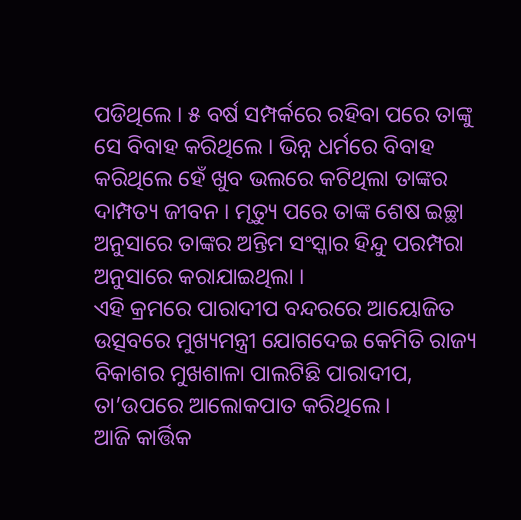ପଡିଥିଲେ । ୫ ବର୍ଷ ସମ୍ପର୍କରେ ରହିବା ପରେ ତାଙ୍କୁ ସେ ବିବାହ କରିଥିଲେ । ଭିନ୍ନ ଧର୍ମରେ ବିବାହ କରିଥିଲେ ହେଁ ଖୁବ ଭଲରେ କଟିଥିଲା ତାଙ୍କର ଦାମ୍ପତ୍ୟ ଜୀବନ । ମୃତ୍ୟୁ ପରେ ତାଙ୍କ ଶେଷ ଇଚ୍ଛା ଅନୁସାରେ ତାଙ୍କର ଅନ୍ତିମ ସଂସ୍କାର ହିନ୍ଦୁ ପରମ୍ପରା ଅନୁସାରେ କରାଯାଇଥିଲା ।
ଏହି କ୍ରମରେ ପାରାଦୀପ ବନ୍ଦରରେ ଆୟୋଜିତ ଉତ୍ସବରେ ମୁଖ୍ୟମନ୍ତ୍ରୀ ଯୋଗଦେଇ କେମିତି ରାଜ୍ୟ ବିକାଶର ମୁଖଶାଳା ପାଲଟିଛି ପାରାଦୀପ, ତା’ଉପରେ ଆଲୋକପାତ କରିଥିଲେ।
ଆଜି କାର୍ତ୍ତିକ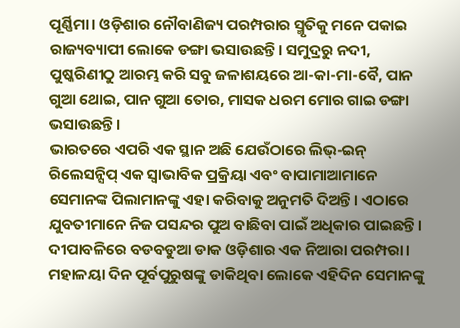ପୂର୍ଣ୍ଣିମା। ଓଡ଼ିଶାର ନୌବାଣିଜ୍ୟ ପରମ୍ପରାର ସ୍ମୃତିକୁ ମନେ ପକାଇ ରାଜ୍ୟବ୍ୟାପୀ ଲୋକେ ଡଙ୍ଗା ଭସାଉଛନ୍ତି। ସମୁଦ୍ରରୁ ନଦୀ, ପୁଷ୍କରିଣୀଠୁ ଆରମ୍ଭ କରି ସବୁ ଜଳାଶୟରେ ଆ-କା-ମା-ବୈ, ପାନ ଗୁଆ ଥୋଇ, ପାନ ଗୁଆ ତୋର, ମାସକ ଧରମ ମୋର ଗାଇ ଡଙ୍ଗା ଭସାଉଛନ୍ତି।
ଭାରତରେ ଏପରି ଏକ ସ୍ଥାନ ଅଛି ଯେଉଁଠାରେ ଲିଭ୍-ଇନ୍ ରିଲେସନ୍ସିପ୍ ଏକ ସ୍ୱାଭାବିକ ପ୍ରକ୍ରିୟା ଏବଂ ବାପାମାଆମାନେ ସେମାନଙ୍କ ପିଲାମାନଙ୍କୁ ଏହା କରିବାକୁ ଅନୁମତି ଦିଅନ୍ତି। ଏଠାରେ ଯୁବତୀମାନେ ନିଜ ପସନ୍ଦର ପୁଅ ବାଛିବା ପାଇଁ ଅଧିକାର ପାଇଛନ୍ତି।
ଦୀପାବଳିରେ ବଡବଡୁଆ ଡାକ ଓଡ଼ିଶାର ଏକ ନିଆରା ପରମ୍ପରା। ମହାଳୟା ଦିନ ପୂର୍ବପୁରୁଷଙ୍କୁ ଡାକିଥିବା ଲୋକେ ଏହିଦିନ ସେମାନଙ୍କୁ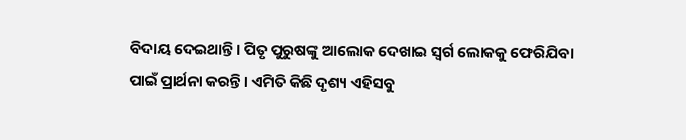ବିଦାୟ ଦେଇଥାନ୍ତି। ପିତୃ ପୁରୁଷଙ୍କୁ ଆଲୋକ ଦେଖାଇ ସ୍ୱର୍ଗ ଲୋକକୁ ଫେରିଯିବା ପାଇଁ ପ୍ରାର୍ଥନା କରନ୍ତି। ଏମିତି କିଛି ଦୃଶ୍ୟ ଏହିସବୁ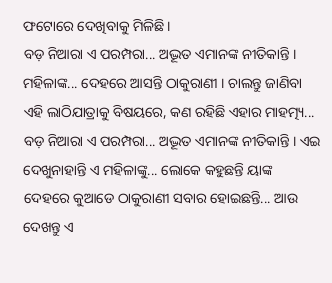ଫଟୋରେ ଦେଖିବାକୁ ମିଳିଛି।
ବଡ଼ ନିଆରା ଏ ପରମ୍ପରା... ଅଦ୍ଭୂତ ଏମାନଙ୍କ ନୀତିକାନ୍ତି । ମହିଳାଙ୍କ... ଦେହରେ ଆସନ୍ତି ଠାକୁରାଣୀ । ଚାଲନ୍ତୁ ଜାଣିବା ଏହି ଲାଠିଯାତ୍ରାକୁ ବିଷୟରେ, କଣ ରହିଛି ଏହାର ମାହତ୍ମ୍ୟ...
ବଡ଼ ନିଆରା ଏ ପରମ୍ପରା... ଅଦ୍ଭୂତ ଏମାନଙ୍କ ନୀତିକାନ୍ତି । ଏଇ ଦେଖୁନାହାନ୍ତି ଏ ମହିଳାଙ୍କୁ... ଲୋକେ କହୁଛନ୍ତି ୟାଙ୍କ ଦେହରେ କୁଆଡେ ଠାକୁରାଣୀ ସବାର ହୋଇଛନ୍ତି... ଆଉ ଦେଖନ୍ତୁ ଏ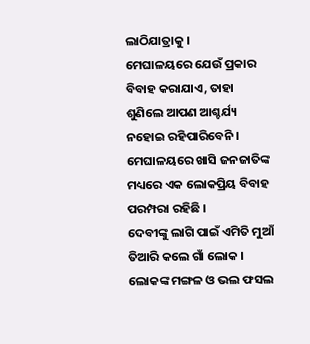ଲାଠିଯାତ୍ରାକୁ ।
ମେଘାଳୟରେ ଯେଉଁ ପ୍ରକାର ବିବାହ କରାଯାଏ, ତାହା ଶୁଣିଲେ ଆପଣ ଆଶ୍ଚର୍ଯ୍ୟ ନହୋଇ ରହିପାରିବେନି । ମେଘାଳୟରେ ଖାସି ଜନଜାତିଙ୍କ ମଧ୍ୟରେ ଏକ ଲୋକପ୍ରିୟ ବିବାହ ପରମ୍ପରା ରହିଛି ।
ଦେବୀଙ୍କୁ ଲାଗି ପାଇଁ ଏମିତି ମୁଆଁ ତିଆରି କଲେ ଗାଁ ଲୋକ । ଲୋକଙ୍କ ମଙ୍ଗଳ ଓ ଭଲ ଫସଲ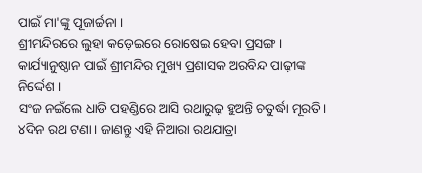ପାଇଁ ମା'ଙ୍କୁ ପୂଜାର୍ଚ୍ଚନା ।
ଶ୍ରୀମନ୍ଦିରରେ ଲୁହା କଡ଼େଇରେ ରୋଷେଇ ହେବା ପ୍ରସଙ୍ଗ । କାର୍ଯ୍ୟାନୁଷ୍ଠାନ ପାଇଁ ଶ୍ରୀମନ୍ଦିର ମୁଖ୍ୟ ପ୍ରଶାସକ ଅରବିନ୍ଦ ପାଢ଼ୀଙ୍କ ନିର୍ଦ୍ଦେଶ ।
ସଂଜ ନଇଁଲେ ଧାଡି ପହଣ୍ଡିରେ ଆସି ରଥାରୁଢ଼ ହୁଅନ୍ତି ଚତୁର୍ଦ୍ଧା ମୂରତି। ୪ଦିନ ରଥ ଟଣା। ଜାଣନ୍ତୁ ଏହି ନିଆରା ରଥଯାତ୍ରା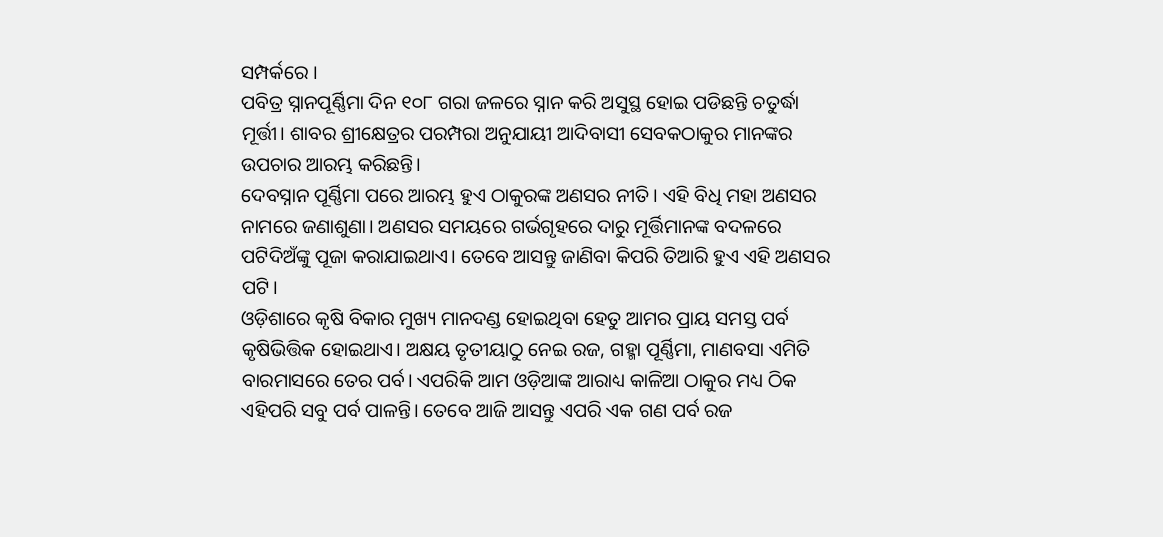ସମ୍ପର୍କରେ ।
ପବିତ୍ର ସ୍ନାନପୂର୍ଣ୍ଣିମା ଦିନ ୧୦୮ ଗରା ଜଳରେ ସ୍ନାନ କରି ଅସୁସ୍ଥ ହୋଇ ପଡିଛନ୍ତି ଚତୁର୍ଦ୍ଧା ମୂର୍ତ୍ତୀ। ଶାବର ଶ୍ରୀକ୍ଷେତ୍ରର ପରମ୍ପରା ଅନୁଯାୟୀ ଆଦିବାସୀ ସେବକଠାକୁର ମାନଙ୍କର ଉପଚାର ଆରମ୍ଭ କରିଛନ୍ତି।
ଦେବସ୍ନାନ ପୂର୍ଣ୍ଣିମା ପରେ ଆରମ୍ଭ ହୁଏ ଠାକୁରଙ୍କ ଅଣସର ନୀତି। ଏହି ବିଧି ମହା ଅଣସର ନାମରେ ଜଣାଶୁଣା। ଅଣସର ସମୟରେ ଗର୍ଭଗୃହରେ ଦାରୁ ମୂର୍ତ୍ତିମାନଙ୍କ ବଦଳରେ ପଟିଦିଅଁଙ୍କୁ ପୂଜା କରାଯାଇଥାଏ। ତେବେ ଆସନ୍ତୁ ଜାଣିବା କିପରି ତିଆରି ହୁଏ ଏହି ଅଣସର ପଟି।
ଓଡ଼ିଶାରେ କୃଷି ବିକାର ମୁଖ୍ୟ ମାନଦଣ୍ଡ ହୋଇଥିବା ହେତୁ ଆମର ପ୍ରାୟ ସମସ୍ତ ପର୍ବ କୃଷିଭିତ୍ତିକ ହୋଇଥାଏ। ଅକ୍ଷୟ ତୃତୀୟାଠୁ ନେଇ ରଜ, ଗହ୍ମା ପୂର୍ଣ୍ଣିମା, ମାଣବସା ଏମିତି ବାରମାସରେ ତେର ପର୍ବ। ଏପରିକି ଆମ ଓଡ଼ିଆଙ୍କ ଆରାଧ୍ୟ କାଳିଆ ଠାକୁର ମଧ୍ୟ ଠିକ ଏହିପରି ସବୁ ପର୍ବ ପାଳନ୍ତି। ତେବେ ଆଜି ଆସନ୍ତୁ ଏପରି ଏକ ଗଣ ପର୍ବ ରଜ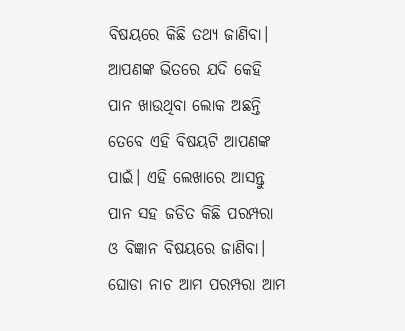ବିଷୟରେ କିଛି ତଥ୍ୟ ଜାଣିବା।
ଆପଣଙ୍କ ଭିତରେ ଯଦି କେହି ପାନ ଖାଉଥିବା ଲୋକ ଅଛନ୍ତି ତେବେ ଏହି ବିଷୟଟି ଆପଣଙ୍କ ପାଇଁ। ଏହି ଲେଖାରେ ଆସନ୍ତୁ ପାନ ସହ ଜଡିତ କିଛି ପରମ୍ପରା ଓ ବିଜ୍ଞାନ ବିଷୟରେ ଜାଣିବା।
ଘୋଡା ନାଚ ଆମ ପରମ୍ପରା ଆମ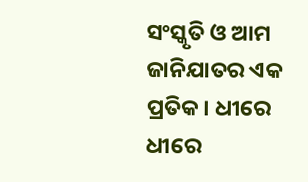ସଂସ୍କୃତି ଓ ଆମ ଜାନିଯାତର ଏକ ପ୍ରତିକ। ଧୀରେ ଧୀରେ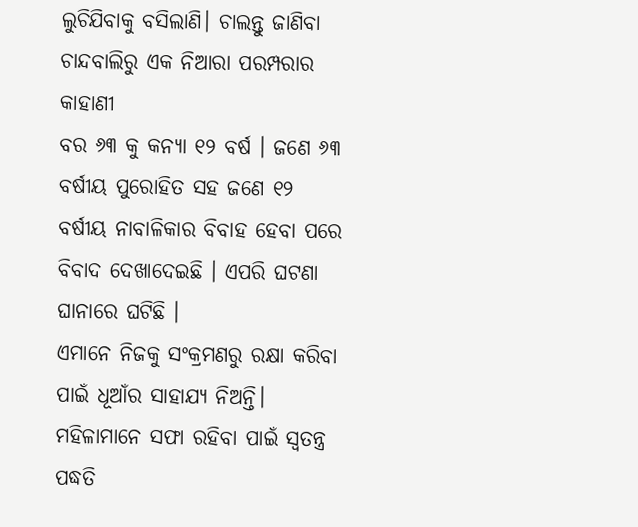ଲୁଚିଯିବାକୁ ବସିଲାଣି। ଚାଲନ୍ତୁ ଜାଣିବା ଚାନ୍ଦବାଲିରୁ ଏକ ନିଆରା ପରମ୍ପରାର କାହାଣୀ
ବର ୬୩ କୁ କନ୍ୟା ୧୨ ବର୍ଷ । ଜଣେ ୬୩ ବର୍ଷୀୟ ପୁରୋହିତ ସହ ଜଣେ ୧୨ ବର୍ଷୀୟ ନାବାଳିକାର ବିବାହ ହେବା ପରେ ବିବାଦ ଦେଖାଦେଇଛି । ଏପରି ଘଟଣା ଘାନାରେ ଘଟିଛି ।
ଏମାନେ ନିଜକୁ ସଂକ୍ରମଣରୁ ରକ୍ଷା କରିବା ପାଇଁ ଧୂଆଁର ସାହାଯ୍ୟ ନିଅନ୍ତି। ମହିଳାମାନେ ସଫା ରହିବା ପାଇଁ ସ୍ୱତନ୍ତ୍ର ପଦ୍ଧତି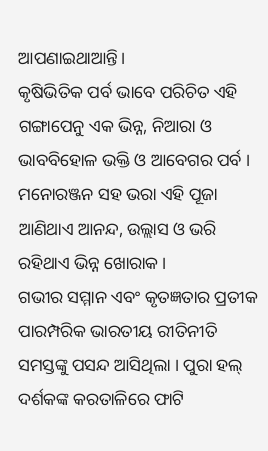ଆପଣାଇଥାଆନ୍ତି।
କୃଷିଭିତିକ ପର୍ବ ଭାବେ ପରିଚିତ ଏହି ଗଙ୍ଗାପେନୁ ଏକ ଭିନ୍ନ, ନିଆରା ଓ ଭାବବିହୋଳ ଭକ୍ତି ଓ ଆବେଗର ପର୍ବ । ମନୋରଞ୍ଜନ ସହ ଭରା ଏହି ପୂଜା ଆଣିଥାଏ ଆନନ୍ଦ, ଉଲ୍ଲାସ ଓ ଭରି ରହିଥାଏ ଭିନ୍ନ ଖୋରାକ ।
ଗଭୀର ସମ୍ମାନ ଏବଂ କୃତଜ୍ଞତାର ପ୍ରତୀକ ପାରମ୍ପରିକ ଭାରତୀୟ ରୀତିନୀତି ସମସ୍ତଙ୍କୁ ପସନ୍ଦ ଆସିଥିଲା । ପୁରା ହଲ୍ ଦର୍ଶକଙ୍କ କରତାଳିରେ ଫାଟି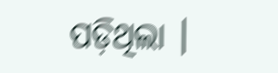ପଡ଼ିଥିଲା ।